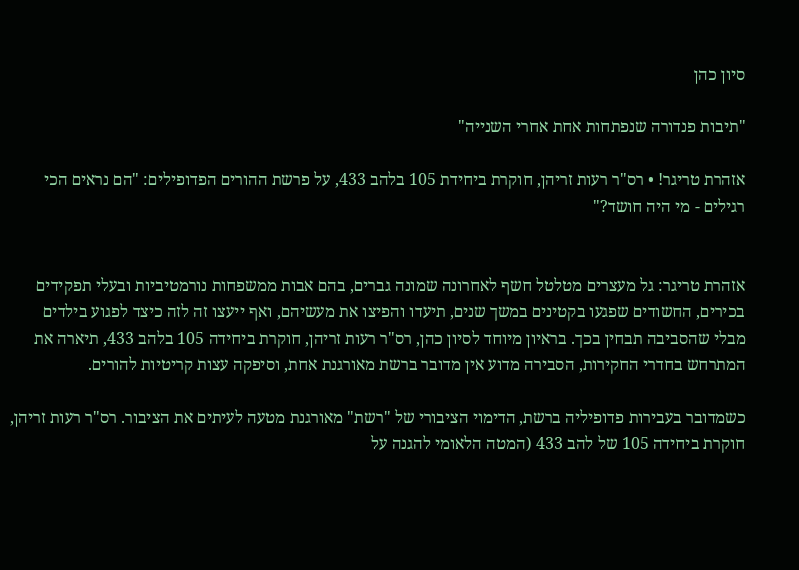סיון כהן

"תיבות פנדורה שנפתחות אחת אחרי השנייה"

אזהרת טריגר! • רס"ר רעות זריהן, חוקרת ביחידת 105 בלהב 433, על פרשת ההורים הפדופילים: "הם נראים הכי רגילים - מי היה חושד?"


אזהרת טריגר: גל מעצרים מטלטל חשף לאחרונה שמונה גברים, בהם אבות ממשפחות נורמטיביות ובעלי תפקידים בכירים, החשודים שפגעו בקטינים במשך שנים, תיעדו והפיצו את מעשיהם, ואף ייעצו זה לזה כיצד לפגוע בילדים מבלי שהסביבה תבחין בכך. בראיון מיוחד לסיון כהן, רס"ר רעות זריהן, חוקרת ביחידה 105 בלהב 433, תיארה את המתרחש בחדרי החקירות, הסבירה מדוע אין מדובר ברשת מאורגנת אחת, וסיפקה עצות קריטיות להורים.

כשמדובר בעבירות פדופיליה ברשת, הדימוי הציבורי של "רשת" מאורגנת מטעה לעיתים את הציבור. רס"ר רעות זריהן, חוקרת ביחידה 105 של להב 433 (המטה הלאומי להגנה על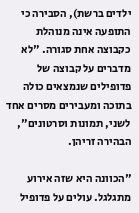ילדים ברשת), הסבירה כי התופעה אינה מנוהלת כקבוצה אחת סגורה. "לא מדברים על קבוצה של פדופילים שנמצאים כולה בתוכה ומעבירים מסרים אחד לשני, תמונות וסרטונים", הבהירה זריהן.

"הכוונה היא שזה אירוע מתגלגל. עולים על פדופיל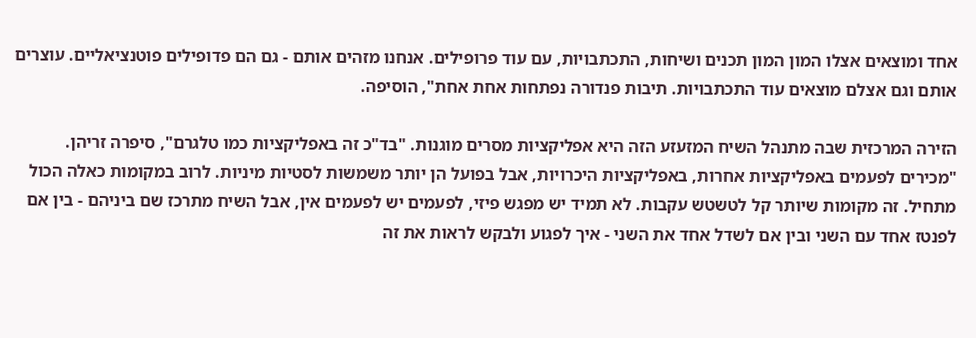אחד ומוצאים אצלו המון המון תכנים ושיחות, התכתבויות, עם עוד פרופילים. אנחנו מזהים אותם - גם הם פדופילים פוטנציאליים. עוצרים אותם וגם אצלם מוצאים עוד התכתבויות. תיבות פנדורה נפתחות אחת אחת", הוסיפה.

הזירה המרכזית שבה מתנהל השיח המזעזע הזה היא אפליקציות מסרים מוגנות. "בד"כ זה באפליקציות כמו טלגרם", סיפרה זריהן. "מכירים לפעמים באפליקציות אחרות, באפליקציות היכרויות, אבל בפועל הן יותר משמשות לסטיות מיניות. לרוב במקומות כאלה הכול מתחיל. זה מקומות שיותר קל לטשטש עקבות. לא תמיד יש מפגש פיזי, לפעמים יש לפעמים אין, אבל השיח מתרכז שם ביניהם - בין אם לפנטז אחד עם השני ובין אם לשדל אחד את השני - איך לפגוע ולבקש לראות את זה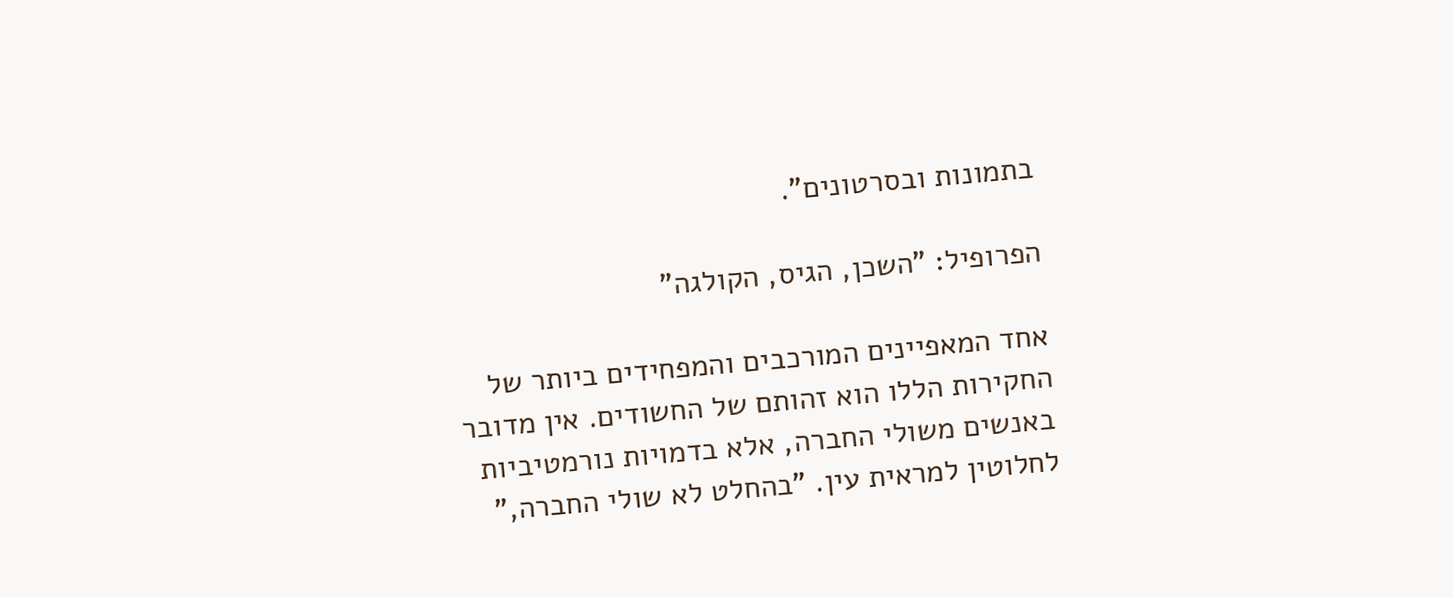בתמונות ובסרטונים".

הפרופיל: "השכן, הגיס, הקולגה"

אחד המאפיינים המורכבים והמפחידים ביותר של החקירות הללו הוא זהותם של החשודים. אין מדובר באנשים משולי החברה, אלא בדמויות נורמטיביות לחלוטין למראית עין. "בהחלט לא שולי החברה,"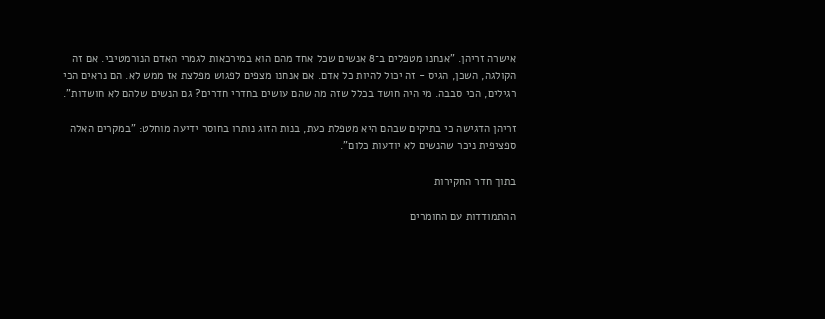אישרה זריהן. "אנחנו מטפלים ב־8 אנשים שכל אחד מהם הוא במירכאות לגמרי האדם הנורמטיבי. אם זה הקולגה, השכן, הגיס - זה יכול להיות כל אדם. אם אנחנו מצפים לפגוש מפלצת אז ממש לא. הם נראים הכי רגילים, הכי סבבה. מי היה חושד בכלל שזה מה שהם עושים בחדרי חדרים? גם הנשים שלהם לא חושדות".

זריהן הדגישה כי בתיקים שבהם היא מטפלת כעת, בנות הזוג נותרו בחוסר ידיעה מוחלט: "במקרים האלה ספציפית ניכר שהנשים לא יודעות כלום".

בתוך חדר החקירות

ההתמודדות עם החומרים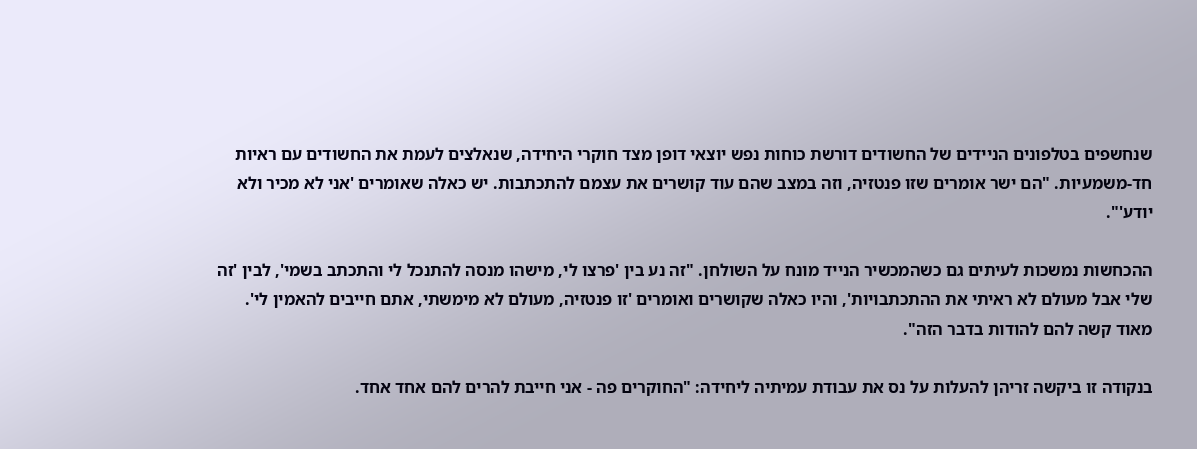שנחשפים בטלפונים הניידים של החשודים דורשת כוחות נפש יוצאי דופן מצד חוקרי היחידה, שנאלצים לעמת את החשודים עם ראיות חד-משמעיות. "הם ישר אומרים שזו פנטזיה, וזה במצב שהם עוד קושרים את עצמם להתכתבות. יש כאלה שאומרים 'אני לא מכיר ולא יודע'".

ההכחשות נמשכות לעיתים גם כשהמכשיר הנייד מונח על השולחן. "זה נע בין 'פרצו לי, מישהו מנסה להתנכל לי והתכתב בשמי', לבין 'זה שלי אבל מעולם לא ראיתי את ההתכתבויות', והיו כאלה שקושרים ואומרים 'זו פנטזיה, מעולם לא מימשתי, אתם חייבים להאמין לי'. מאוד קשה להם להודות בדבר הזה".

בנקודה זו ביקשה זריהן להעלות על נס את עבודת עמיתיה ליחידה: "החוקרים פה - אני חייבת להרים להם אחד אחד.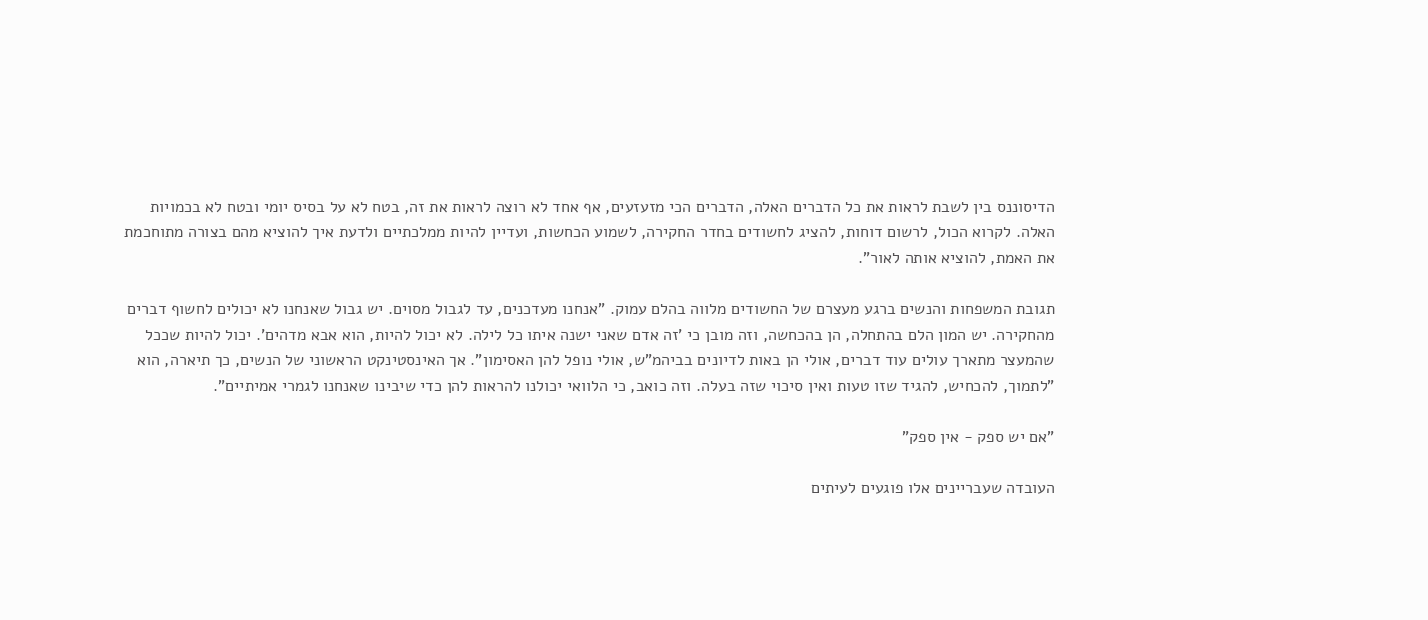הדיסוננס בין לשבת לראות את כל הדברים האלה, הדברים הכי מזעזעים, אף אחד לא רוצה לראות את זה, בטח לא על בסיס יומי ובטח לא בכמויות האלה. לקרוא הכול, לרשום דוחות, להציג לחשודים בחדר החקירה, לשמוע הכחשות, ועדיין להיות ממלכתיים ולדעת איך להוציא מהם בצורה מתוחכמת את האמת, להוציא אותה לאור".

תגובת המשפחות והנשים ברגע מעצרם של החשודים מלווה בהלם עמוק. "אנחנו מעדכנים, עד לגבול מסוים. יש גבול שאנחנו לא יכולים לחשוף דברים מהחקירה. יש המון הלם בהתחלה, הן בהכחשה, וזה מובן כי 'זה אדם שאני ישנה איתו כל לילה. לא יכול להיות, הוא אבא מדהים'. יכול להיות שככל שהמעצר מתארך עולים עוד דברים, אולי הן באות לדיונים בביהמ"ש, אולי נופל להן האסימון". אך האינסטינקט הראשוני של הנשים, כך תיארה, הוא "לתמוך, להכחיש, להגיד שזו טעות ואין סיכוי שזה בעלה. וזה כואב, כי הלוואי יכולנו להראות להן כדי שיבינו שאנחנו לגמרי אמיתיים".

"אם יש ספק - אין ספק"

העובדה שעבריינים אלו פוגעים לעיתים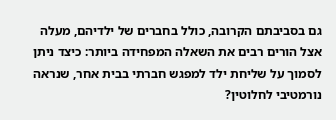גם בסביבתם הקרובה, כולל בחברים של ילדיהם, מעלה אצל הורים רבים את השאלה המפחידה ביותר: כיצד ניתן לסמוך על שליחת ילד למפגש חברתי בבית אחר, שנראה נורמטיבי לחלוטין?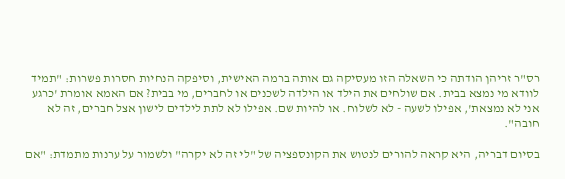רס"ר זריהן הודתה כי השאלה הזו מעסיקה גם אותה ברמה האישית, וסיפקה הנחיות חסרות פשרות: "תמיד לוודא מי נמצא בבית. אם שולחים את הילד או הילדה לשכנים או לחברים, מי בבית? אם האמא אומרת 'כרגע אני לא נמצאת', אפילו לשעה - לא לשלוח. או להיות שם. אפילו לא לתת לילדים לישון אצל חברים, זה לא חובה".

בסיום דבריה, היא קראה להורים לנטוש את הקונספציה של "לי זה לא יקרה" ולשמור על ערנות מתמדת: "אם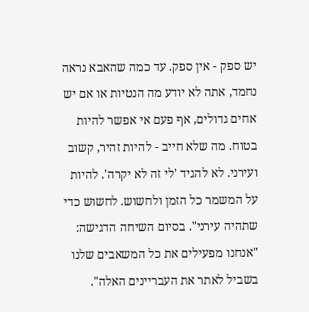יש ספק - אין ספק. עד כמה שהאבא נראה נחמד, אתה לא יודע מה הנטיות או אם יש אחים גדולים, אף פעם אי אפשר להיות בטוח. מה שלא חייב - להיות זהיר, קשוב ועירני. לא להגיד 'לי זה לא יקרה'. להיות על המשמר כל הזמן ולחשוש. לחשוש כדי שתהיה עירני". בסיום השיחה הדגישה: "אנחנו מפעילים את כל המשאבים שלנו בשביל לאתר את העבריינים האלה".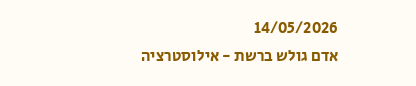14/05/2026
אדם גולש ברשת - אילוסטרציה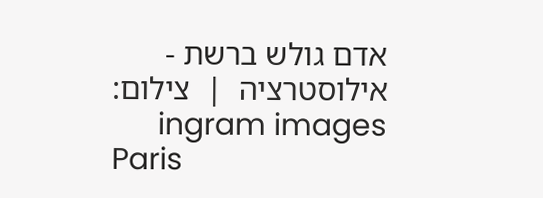אדם גולש ברשת - אילוסטרציה  |  צילום: ingram images
Paris